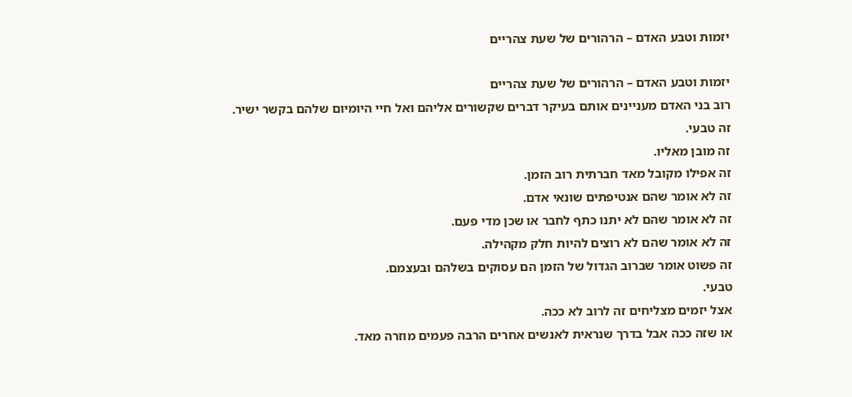יזמות וטבע האדם – הרהורים של שעת צהריים

יזמות וטבע האדם – הרהורים של שעת צהריים
רוב בני האדם מעניינים אותם בעיקר דברים שקשורים אליהם ואל חיי היומיום שלהם בקשר ישיר.
זה טבעי.
זה מובן מאליו.
זה אפילו מקובל מאד חברתית רוב הזמן.
זה לא אומר שהם אנטיפתים שונאי אדם.
זה לא אומר שהם לא יתנו כתף לחבר או שכן מדי פעם.
זה לא אומר שהם לא רוצים להיות חלק מקהילה.
זה פשוט אומר שברוב הגדול של הזמן הם עסוקים בשלהם ובעצמם.
טבעי.
אצל יזמים מצליחים זה לרוב לא ככה.
או שזה ככה אבל בדרך שנראית לאנשים אחרים הרבה פעמים מוזרה מאד.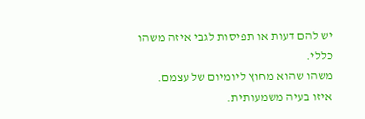יש להם דעות או תפיסות לגבי איזה משהו כללי.
משהו שהוא מחוץ ליומיום של עצמם.
איזו בעיה משמעותית.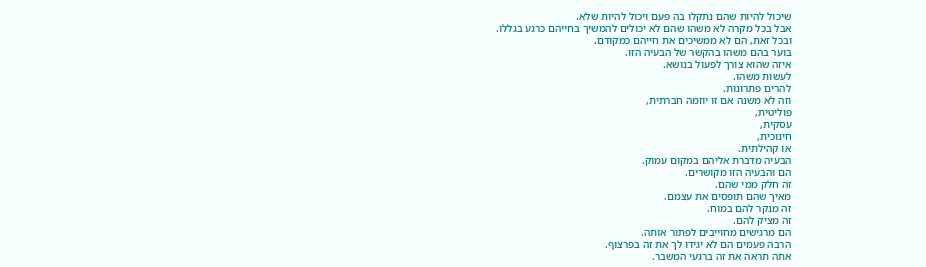שיכול להיות שהם נתקלו בה פעם ויכול להיות שלא.
אבל בכל מקרה לא משהו שהם לא יכולים להמשיך בחייהם כרגע בגללו.
ובכל זאת, הם לא ממשיכים את חייהם כמקודם.
בוער בהם משהו בהקשר של הבעיה הזו.
איזה שהוא צורך לפעול בנושא.
לעשות משהו.
להרים פתרונות.
וזה לא משנה אם זו יוזמה חברתית,
פוליטית,
עסקית,
חינוכית,
או קהילתית.
הבעיה מדברת אליהם במקום עמוק.
הם והבעיה הזו מקושרים.
זה חלק ממי שהם.
מאיך שהם תופסים את עצמם.
זה מנקר להם במוח.
זה מציק להם.
הם מרגישים מחוייבים לפתור אותה.
הרבה פעמים הם לא יגידו לך את זה בפרצוף.
אתה תראה את זה ברגעי המשבר.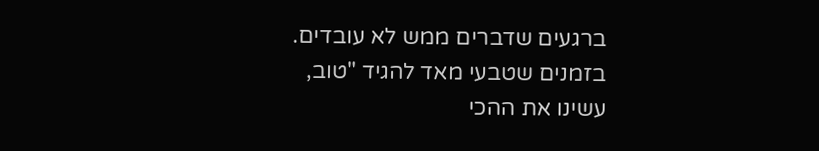ברגעים שדברים ממש לא עובדים.
בזמנים שטבעי מאד להגיד "טוב, עשינו את ההכי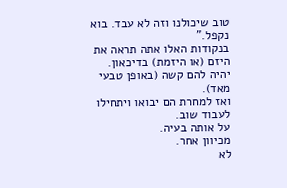טוב שיכולנו וזה לא עבד. בוא נקפל."
בנקודות האלו אתה תראה את היזם (או היזמת) בדיכאון.
יהיה להם קשה (באופן טבעי מאד).
ואז למחרת הם יבואו ויתחילו לעבוד שוב.
על אותה בעיה.
מכיוון אחר.
לא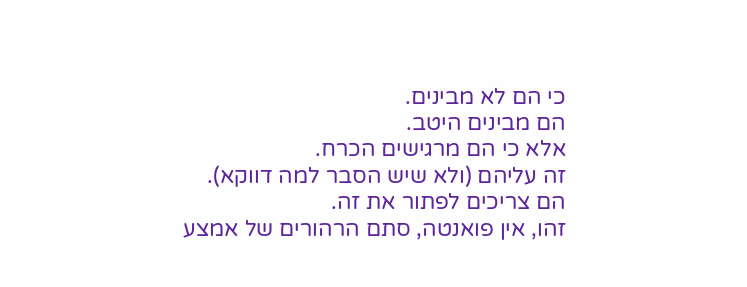כי הם לא מבינים.
הם מבינים היטב.
אלא כי הם מרגישים הכרח.
זה עליהם (ולא שיש הסבר למה דווקא).
הם צריכים לפתור את זה.
זהו, אין פואנטה, סתם הרהורים של אמצע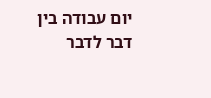יום עבודה בין דבר לדבר